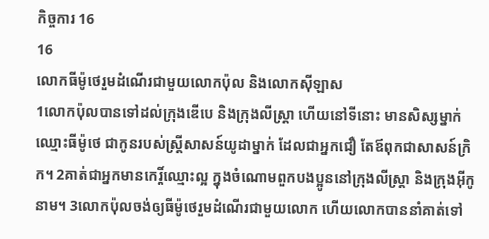កិច្ចការ 16
16
លោកធីម៉ូថេរួមដំណើរជាមួយលោកប៉ុល និងលោកស៊ីឡាស
1លោកប៉ុលបានទៅដល់ក្រុងឌើបេ និងក្រុងលីស្ត្រា ហើយនៅទីនោះ មានសិស្សម្នាក់ ឈ្មោះធីម៉ូថេ ជាកូនរបស់ស្ត្រីសាសន៍យូដាម្នាក់ ដែលជាអ្នកជឿ តែឪពុកជាសាសន៍ក្រិក។ 2គាត់ជាអ្នកមានកេរ្តិ៍ឈ្មោះល្អ ក្នុងចំណោមពួកបងប្អូននៅក្រុងលីស្ត្រា និងក្រុងអ៊ីកូនាម។ 3លោកប៉ុលចង់ឲ្យធីម៉ូថេរួមដំណើរជាមួយលោក ហើយលោកបាននាំគាត់ទៅ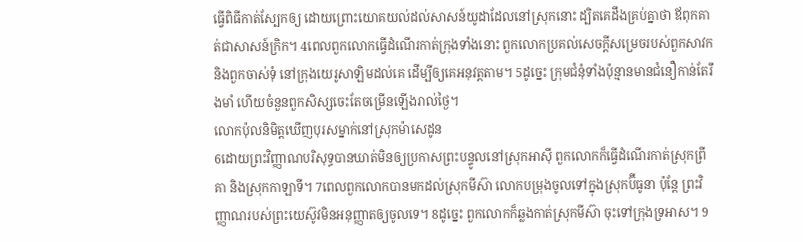ធ្វើពិធីកាត់ស្បែកឲ្យ ដោយព្រោះយោគយល់ដល់សាសន៍យូដាដែលនៅស្រុកនោះ ដ្បិតគេដឹងគ្រប់គ្នាថា ឪពុកគាត់ជាសាសន៍ក្រិក។ 4ពេលពួកលោកធ្វើដំណើរកាត់ក្រុងទាំងនោះ ពួកលោកប្រគល់សេចក្ដីសម្រេចរបស់ពួកសាវក និងពួកចាស់ទុំ នៅក្រុងយេរូសាឡិមដល់គេ ដើម្បីឲ្យគេអនុវត្តតាម។ 5ដូច្នេះ ក្រុមជំនុំទាំងប៉ុន្មានមានជំនឿកាន់តែរឹងមាំ ហើយចំនួនពួកសិស្សចេះតែចម្រើនឡើងរាល់ថ្ងៃ។
លោកប៉ុលនិមិត្តឃើញបុរសម្នាក់នៅស្រុកម៉ាសេដូន
6ដោយព្រះវិញ្ញាណបរិសុទ្ធបានឃាត់មិនឲ្យប្រកាសព្រះបន្ទូលនៅស្រុកអាស៊ី ពួកលោកក៏ធ្វើដំណើរកាត់ស្រុកព្រីគា និងស្រុកកាឡាទី។ 7ពេលពួកលោកបានមកដល់ស្រុកមីស៊ា លោកបម្រុងចូលទៅក្នុងស្រុកប៊ីធូនា ប៉ុន្តែ ព្រះវិញ្ញាណរបស់ព្រះយេស៊ូវមិនអនុញ្ញាតឲ្យចូលទេ។ 8ដូច្នេះ ពួកលោកក៏ឆ្លងកាត់ស្រុកមីស៊ា ចុះទៅក្រុងទ្រអាស។ 9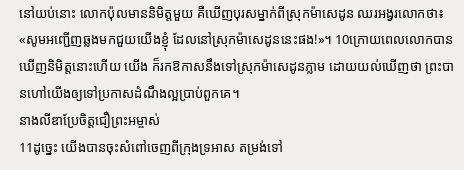នៅយប់នោះ លោកប៉ុលមាននិមិត្តមួយ គឺឃើញបុរសម្នាក់ពីស្រុកម៉ាសេដូន ឈរអង្វរលោកថា៖ «សូមអញ្ជើញឆ្លងមកជួយយើងខ្ញុំ ដែលនៅស្រុកម៉ាសេដូននេះផង!»។ 10ក្រោយពេលលោកបានឃើញនិមិត្តនោះហើយ យើង ក៏រកឱកាសនឹងទៅស្រុកម៉ាសេដូនភ្លាម ដោយយល់ឃើញថា ព្រះបានហៅយើងឲ្យទៅប្រកាសដំណឹងល្អប្រាប់ពួកគេ។
នាងលីឌាប្រែចិត្ដជឿព្រះអម្ចាស់
11ដូច្នេះ យើងបានចុះសំពៅចេញពីក្រុងទ្រអាស តម្រង់ទៅ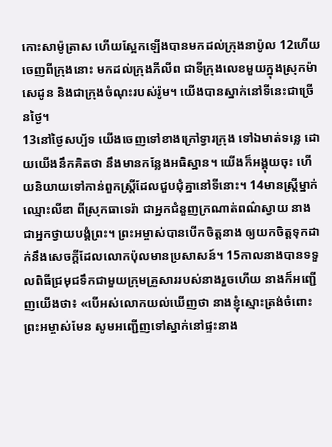កោះសាម៉ូត្រាស ហើយស្អែកឡើងបានមកដល់ក្រុងនាប៉ូល 12ហើយចេញពីក្រុងនោះ មកដល់ក្រុងភីលីព ជាទីក្រុងលេខមួយក្នុងស្រុកម៉ាសេដូន និងជាក្រុងចំណុះរបស់រ៉ូម។ យើងបានស្នាក់នៅទីនេះជាច្រើនថ្ងៃ។
13នៅថ្ងៃសប្ប័ទ យើងចេញទៅខាងក្រៅទ្វារក្រុង ទៅឯមាត់ទន្លេ ដោយយើងនឹកគិតថា នឹងមានកន្លែងអធិស្ឋាន។ យើងក៏អង្គុយចុះ ហើយនិយាយទៅកាន់ពួកស្ត្រីដែលជួបជុំគ្នានៅទីនោះ។ 14មានស្ត្រីម្នាក់ ឈ្មោះលីឌា ពីស្រុកធាទេរ៉ា ជាអ្នកជំនួញក្រណាត់ពណ៌ស្វាយ នាងជាអ្នកថ្វាយបង្គំព្រះ។ ព្រះអម្ចាស់បានបើកចិត្តនាង ឲ្យយកចិត្តទុកដាក់នឹងសេចក្តីដែលលោកប៉ុលមានប្រសាសន៍។ 15កាលនាងបានទទួលពិធីជ្រមុជទឹកជាមួយក្រុមគ្រួសាររបស់នាងរួចហើយ នាងក៏អញ្ជើញយើងថា៖ «បើអស់លោកយល់ឃើញថា នាងខ្ញុំស្មោះត្រង់ចំពោះព្រះអម្ចាស់មែន សូមអញ្ជើញទៅស្នាក់នៅផ្ទះនាង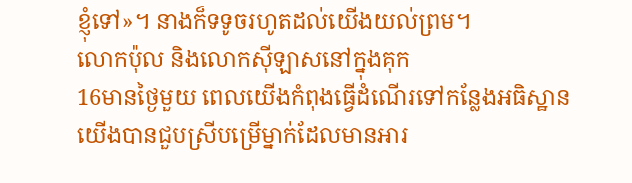ខ្ញុំទៅ»។ នាងក៏ទទូចរហូតដល់យើងយល់ព្រម។
លោកប៉ុល និងលោកស៊ីឡាសនៅក្នុងគុក
16មានថ្ងៃមួយ ពេលយើងកំពុងធ្វើដំណើរទៅកន្លែងអធិស្ឋាន យើងបានជួបស្រីបម្រើម្នាក់ដែលមានអារ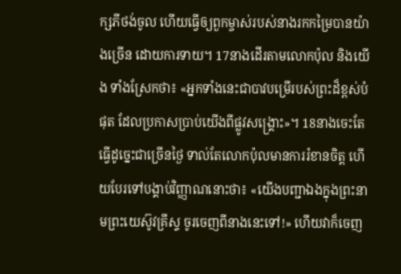ក្សភីថង់ចូល ហើយធ្វើឲ្យពួកម្ចាស់របស់នាងរកកម្រៃបានយ៉ាងច្រើន ដោយការទាយ។ 17នាងដើរតាមលោកប៉ុល និងយើង ទាំងស្រែកថា៖ «អ្នកទាំងនេះជាបាវបម្រើរបស់ព្រះដ៏ខ្ពស់បំផុត ដែលប្រកាសប្រាប់យើងពីផ្លូវសង្គ្រោះ»។ 18នាងចេះតែធ្វើដូច្នេះជាច្រើនថ្ងៃ ទាល់តែលោកប៉ុលមានការរំខានចិត្ត ហើយបែរទៅបង្គាប់វិញ្ញាណនោះថា៖ «យើងបញ្ជាឯងក្នុងព្រះនាមព្រះយេស៊ូវគ្រីស្ទ ចូរចេញពីនាងនេះទៅ!» ហើយវាក៏ចេញ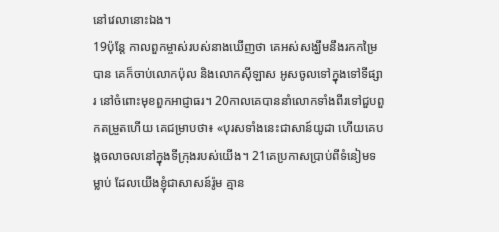នៅវេលានោះឯង។
19ប៉ុន្តែ កាលពួកម្ចាស់របស់នាងឃើញថា គេអស់សង្ឃឹមនឹងរកកម្រៃបាន គេក៏ចាប់លោកប៉ុល និងលោកស៊ីឡាស អូសចូលទៅក្នុងទៅទីផ្សារ នៅចំពោះមុខពួកអាជ្ញាធរ។ 20កាលគេបាននាំលោកទាំងពីរទៅជួបពួកតម្រួតហើយ គេជម្រាបថា៖ «បុរសទាំងនេះជាសាន៍យូដា ហើយគេបង្កចលាចលនៅក្នុងទីក្រុងរបស់យើង។ 21គេប្រកាសប្រាប់ពីទំនៀមទម្លាប់ ដែលយើងខ្ញុំជាសាសន៍រ៉ូម គ្មាន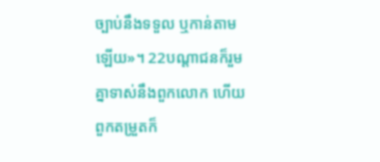ច្បាប់នឹងទទួល ឬកាន់តាមឡើយ»។ 22បណ្ដាជនក៏រួមគ្នាទាស់នឹងពួកលោក ហើយពួកតម្រួតក៏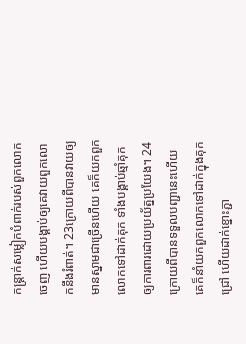កន្ត្រាក់សម្លៀកបំពាក់របស់ពួកលោកចេញ ហើយបង្គាប់ឲ្យគេវាយពួកលោកនឹងរំពាត់។ 23ក្រោយពីបានវាយឲ្យមានស្នាមជាច្រើនហើយ គេក៏យកពួកលោកទៅដាក់គុក ទាំងបង្គាប់ឆ្មាំគុកឲ្យការពារដោយប្រយ័ត្នប្រយែង។ 24ក្រោយពីបានទទួលបញ្ជានេះហើយ គេក៏នាំយកពួកលោកទៅដាក់ក្នុងគុកជ្រៅ ហើយដាក់ខ្នោះភ្ជា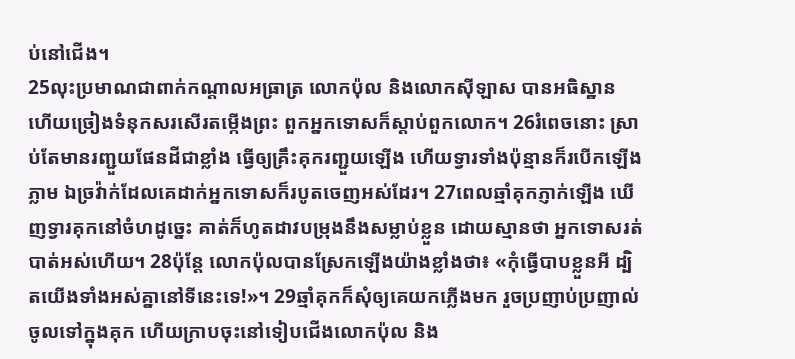ប់នៅជើង។
25លុះប្រមាណជាពាក់កណ្តាលអធ្រាត្រ លោកប៉ុល និងលោកស៊ីឡាស បានអធិស្ឋាន ហើយច្រៀងទំនុកសរសើរតម្កើងព្រះ ពួកអ្នកទោសក៏ស្តាប់ពួកលោក។ 26រំពេចនោះ ស្រាប់តែមានរញ្ជួយផែនដីជាខ្លាំង ធ្វើឲ្យគ្រឹះគុករញ្ជួយឡើង ហើយទ្វារទាំងប៉ុន្មានក៏របើកឡើងភ្លាម ឯច្រវ៉ាក់ដែលគេដាក់អ្នកទោសក៏របូតចេញអស់ដែរ។ 27ពេលឆ្មាំគុកភ្ញាក់ឡើង ឃើញទ្វារគុកនៅចំហដូច្នេះ គាត់ក៏ហូតដាវបម្រុងនឹងសម្លាប់ខ្លួន ដោយស្មានថា អ្នកទោសរត់បាត់អស់ហើយ។ 28ប៉ុន្តែ លោកប៉ុលបានស្រែកឡើងយ៉ាងខ្លាំងថា៖ «កុំធ្វើបាបខ្លួនអី ដ្បិតយើងទាំងអស់គ្នានៅទីនេះទេ!»។ 29ឆ្មាំគុកក៏សុំឲ្យគេយកភ្លើងមក រួចប្រញាប់ប្រញាល់ចូលទៅក្នុងគុក ហើយក្រាបចុះនៅទៀបជើងលោកប៉ុល និង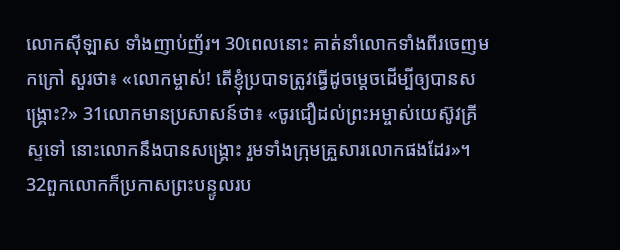លោកស៊ីឡាស ទាំងញាប់ញ័រ។ 30ពេលនោះ គាត់នាំលោកទាំងពីរចេញមកក្រៅ សួរថា៖ «លោកម្ចាស់! តើខ្ញុំប្របាទត្រូវធ្វើដូចម្តេចដើម្បីឲ្យបានសង្គ្រោះ?» 31លោកមានប្រសាសន៍ថា៖ «ចូរជឿដល់ព្រះអម្ចាស់យេស៊ូវគ្រីស្ទទៅ នោះលោកនឹងបានសង្គ្រោះ រួមទាំងក្រុមគ្រួសារលោកផងដែរ»។ 32ពួកលោកក៏ប្រកាសព្រះបន្ទូលរប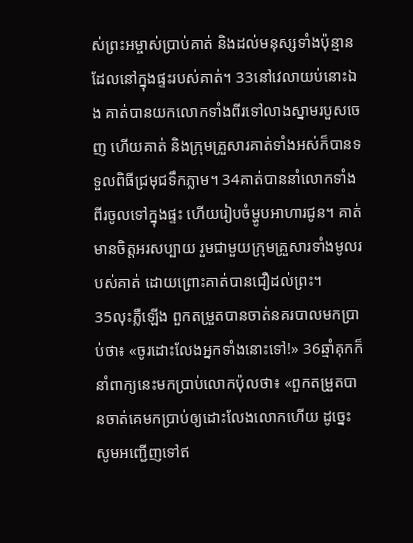ស់ព្រះអម្ចាស់ប្រាប់គាត់ និងដល់មនុស្សទាំងប៉ុន្មានដែលនៅក្នុងផ្ទះរបស់គាត់។ 33នៅវេលាយប់នោះឯង គាត់បានយកលោកទាំងពីរទៅលាងស្នាមរបួសចេញ ហើយគាត់ និងក្រុមគ្រួសារគាត់ទាំងអស់ក៏បានទទួលពិធីជ្រមុជទឹកភ្លាម។ 34គាត់បាននាំលោកទាំងពីរចូលទៅក្នុងផ្ទះ ហើយរៀបចំម្ហូបអាហារជូន។ គាត់មានចិត្តអរសប្បាយ រួមជាមួយក្រុមគ្រួសារទាំងមូលរបស់គាត់ ដោយព្រោះគាត់បានជឿដល់ព្រះ។
35លុះភ្លឺឡើង ពួកតម្រួតបានចាត់នគរបាលមកប្រាប់ថា៖ «ចូរដោះលែងអ្នកទាំងនោះទៅ!» 36ឆ្មាំគុកក៏នាំពាក្យនេះមកប្រាប់លោកប៉ុលថា៖ «ពួកតម្រួតបានចាត់គេមកប្រាប់ឲ្យដោះលែងលោកហើយ ដូច្នេះ សូមអញ្ជើញទៅឥ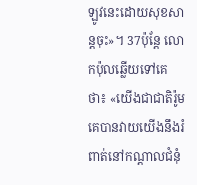ឡូវនេះដោយសុខសាន្តចុះ»។ 37ប៉ុន្តែ លោកប៉ុលឆ្លើយទៅគេថា៖ «យើងជាជាតិរ៉ូម គេបានវាយយើងនឹងរំពាត់នៅកណ្តាលជំនុំ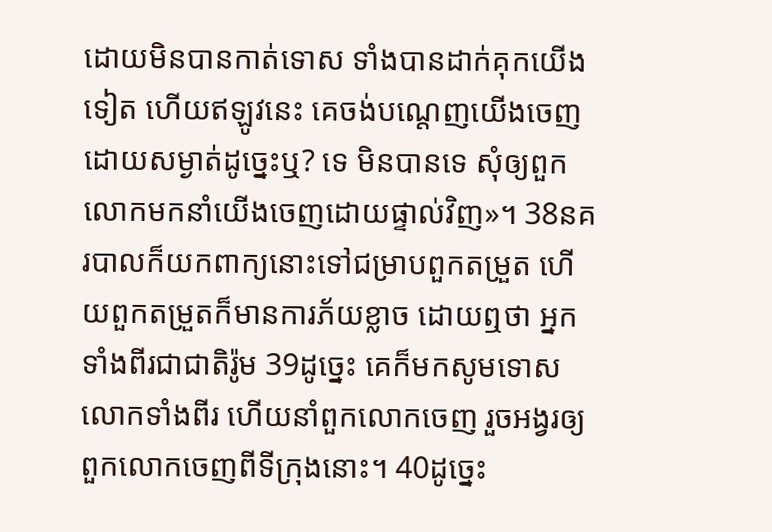ដោយមិនបានកាត់ទោស ទាំងបានដាក់គុកយើងទៀត ហើយឥឡូវនេះ គេចង់បណ្ដេញយើងចេញដោយសម្ងាត់ដូច្នេះឬ? ទេ មិនបានទេ សុំឲ្យពួកលោកមកនាំយើងចេញដោយផ្ទាល់វិញ»។ 38នគរបាលក៏យកពាក្យនោះទៅជម្រាបពួកតម្រួត ហើយពួកតម្រួតក៏មានការភ័យខ្លាច ដោយឮថា អ្នកទាំងពីរជាជាតិរ៉ូម 39ដូច្នេះ គេក៏មកសូមទោសលោកទាំងពីរ ហើយនាំពួកលោកចេញ រួចអង្វរឲ្យពួកលោកចេញពីទីក្រុងនោះ។ 40ដូច្នេះ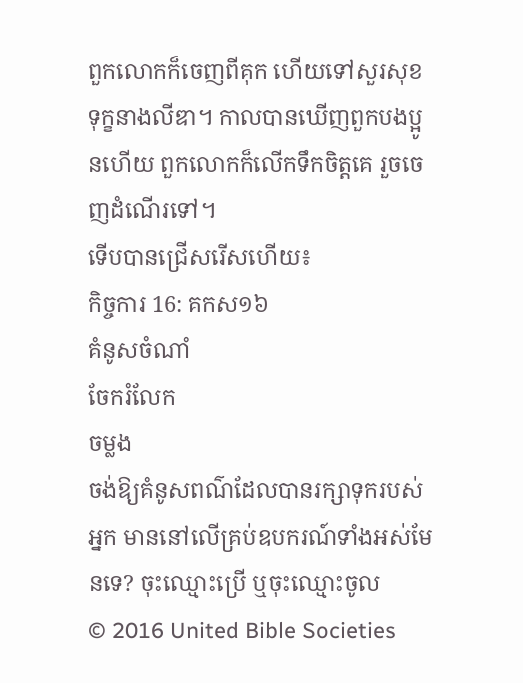ពួកលោកក៏ចេញពីគុក ហើយទៅសួរសុខទុក្ខនាងលីឌា។ កាលបានឃើញពួកបងប្អូនហើយ ពួកលោកក៏លើកទឹកចិត្តគេ រួចចេញដំណើរទៅ។
ទើបបានជ្រើសរើសហើយ៖
កិច្ចការ 16: គកស១៦
គំនូសចំណាំ
ចែករំលែក
ចម្លង
ចង់ឱ្យគំនូសពណ៌ដែលបានរក្សាទុករបស់អ្នក មាននៅលើគ្រប់ឧបករណ៍ទាំងអស់មែនទេ? ចុះឈ្មោះប្រើ ឬចុះឈ្មោះចូល
© 2016 United Bible Societies